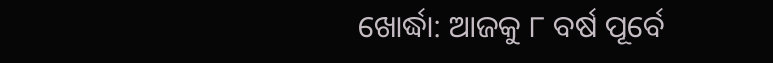ଖୋର୍ଦ୍ଧା: ଆଜକୁ ୮ ବର୍ଷ ପୂର୍ବେ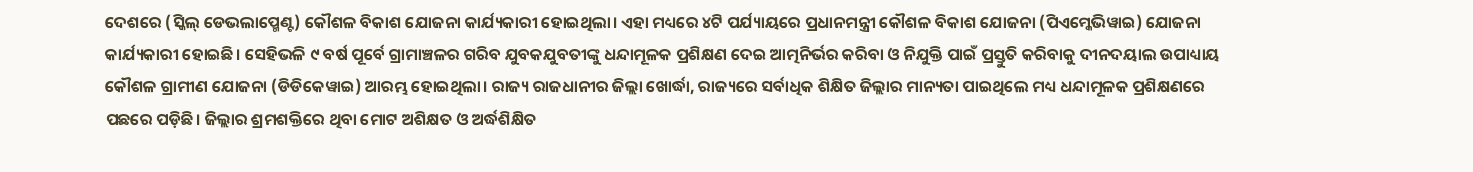ଦେଶରେ (ସ୍କିଲ୍ ଡେଭଲାପ୍ମେଣ୍ଟ) କୌଶଳ ବିକାଶ ଯୋଜନା କାର୍ଯ୍ୟକାରୀ ହୋଇଥିଲା। ଏହା ମଧ୍ୟରେ ୪ଟି ପର୍ଯ୍ୟାୟରେ ପ୍ରଧାନମନ୍ତ୍ରୀ କୌଶଳ ବିକାଶ ଯୋଜନା (ପିଏମ୍କେଭିୱାଇ) ଯୋଜନା କାର୍ଯ୍ୟକାରୀ ହୋଇଛି। ସେହିଭଳି ୯ ବର୍ଷ ପୂର୍ବେ ଗ୍ରାମାଞ୍ଚଳର ଗରିବ ଯୁବକଯୁବତୀଙ୍କୁ ଧନ୍ଦାମୂଳକ ପ୍ରଶିକ୍ଷଣ ଦେଇ ଆତ୍ମନିର୍ଭର କରିବା ଓ ନିଯୁକ୍ତି ପାଇଁ ପ୍ରସ୍ତୁତି କରିବାକୁ ଦୀନଦୟାଲ ଉପାଧ୍ୟାୟ କୌଶଳ ଗ୍ରାମୀଣ ଯୋଜନା (ଡିଡିକେୱାଇ) ଆରମ୍ଭ ହୋଇଥିଲା। ରାଜ୍ୟ ରାଜଧାନୀର ଜିଲ୍ଲା ଖୋର୍ଦ୍ଧା, ରାଜ୍ୟରେ ସର୍ବାଧିକ ଶିକ୍ଷିତ ଜିଲ୍ଲାର ମାନ୍ୟତା ପାଇଥିଲେ ମଧ୍ୟ ଧନ୍ଦାମୂଳକ ପ୍ରଶିକ୍ଷଣରେ ପଛରେ ପଡ଼ିଛି। ଜିଲ୍ଲାର ଶ୍ରମଶକ୍ତିରେ ଥିବା ମୋଟ ଅଶିକ୍ଷତ ଓ ଅର୍ଦ୍ଧଶିକ୍ଷିତ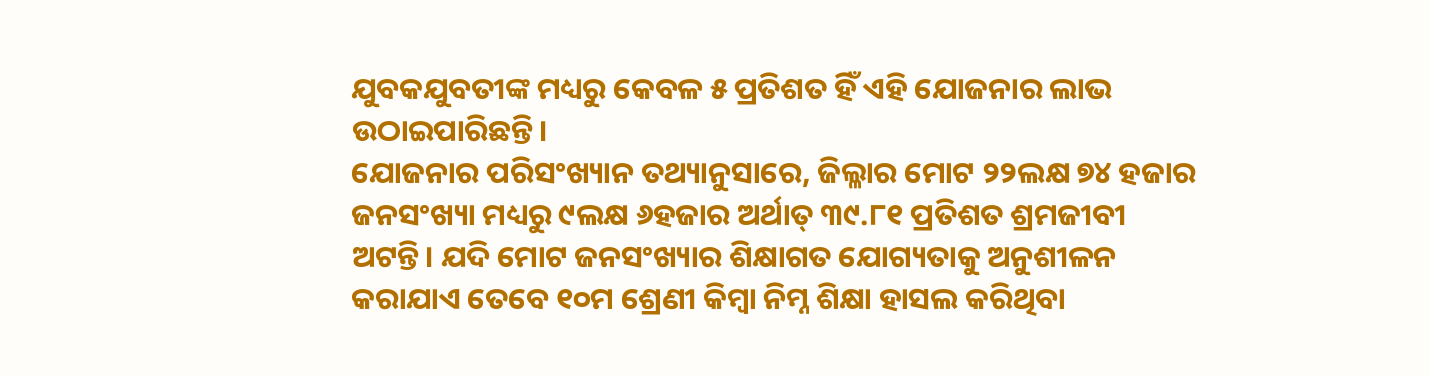ଯୁବକଯୁବତୀଙ୍କ ମଧ୍ୟରୁ କେବଳ ୫ ପ୍ରତିଶତ ହିଁ ଏହି ଯୋଜନାର ଲାଭ ଉଠାଇପାରିଛନ୍ତି।
ଯୋଜନାର ପରିସଂଖ୍ୟାନ ତଥ୍ୟାନୁସାରେ, ଜିଲ୍ଳାର ମୋଟ ୨୨ଲକ୍ଷ ୭୪ ହଜାର ଜନସଂଖ୍ୟା ମଧ୍ୟରୁ ୯ଲକ୍ଷ ୬ହଜାର ଅର୍ଥାତ୍ ୩୯.୮୧ ପ୍ରତିଶତ ଶ୍ରମଜୀବୀ ଅଟନ୍ତି। ଯଦି ମୋଟ ଜନସଂଖ୍ୟାର ଶିକ୍ଷାଗତ ଯୋଗ୍ୟତାକୁ ଅନୁଶୀଳନ କରାଯାଏ ତେବେ ୧୦ମ ଶ୍ରେଣୀ କିମ୍ବା ନିମ୍ନ ଶିକ୍ଷା ହାସଲ କରିଥିବା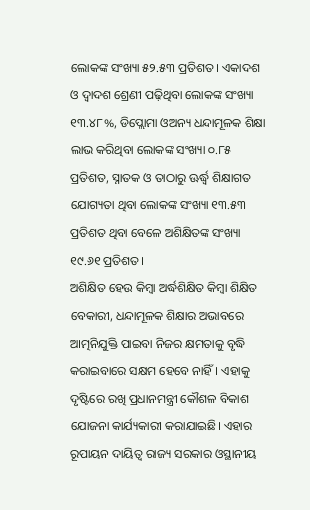ଲୋକଙ୍କ ସଂଖ୍ୟା ୫୨.୫୩ ପ୍ରତିଶତ। ଏକାଦଶ ଓ ଦ୍ବାଦଶ ଶ୍ରେଣୀ ପଢ଼ିଥିବା ଲୋକଙ୍କ ସଂଖ୍ୟା ୧୩.୪୮%, ଡିପ୍ଲୋମା ଓଅନ୍ୟ ଧନ୍ଦାମୂଳକ ଶିକ୍ଷା ଲାଭ କରିଥିବା ଲୋକଙ୍କ ସଂଖ୍ୟା ୦.୮୫ ପ୍ରତିଶତ, ସ୍ନାତକ ଓ ତାଠାରୁ ଊର୍ଦ୍ଧ୍ବ ଶିକ୍ଷାଗତ ଯୋଗ୍ୟତା ଥିବା ଲୋକଙ୍କ ସଂଖ୍ୟା ୧୩.୫୩ ପ୍ରତିଶତ ଥିବା ବେଳେ ଅଶିକ୍ଷିତଙ୍କ ସଂଖ୍ୟା ୧୯.୬୧ ପ୍ରତିଶତ।
ଅଶିକ୍ଷିତ ହେଉ କିମ୍ବା ଅର୍ଦ୍ଧଶିକ୍ଷିତ କିମ୍ବା ଶିକ୍ଷିତ ବେକାରୀ, ଧନ୍ଦାମୂଳକ ଶିକ୍ଷାର ଅଭାବରେ ଆତ୍ମନିଯୁକ୍ତି ପାଇବା ନିଜର କ୍ଷମତାକୁ ବୃଦ୍ଧି କରାଇବାରେ ସକ୍ଷମ ହେବେ ନାହିଁ। ଏହାକୁ ଦୃଷ୍ଟିରେ ରଖି ପ୍ରଧାନମନ୍ତ୍ରୀ କୌଶଳ ବିକାଶ ଯୋଜନା କାର୍ଯ୍ୟକାରୀ କରାଯାଇଛି। ଏହାର ରୂପାୟନ ଦାୟିତ୍ବ ରାଜ୍ୟ ସରକାର ଓସ୍ଥାନୀୟ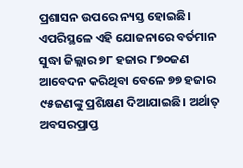ପ୍ରଶାସନ ଉପରେ ନ୍ୟସ୍ତ ହୋଇଛି। ଏପରିସ୍ଥଳେ ଏହି ଯୋଜନାରେ ବର୍ତମାନ ସୁଦ୍ଧା ଜିଲ୍ଲାର ୭୮ ହଜାର ୮୭୦ଜଣ ଆବେଦନ କରିଥିବା ବେଳେ ୭୭ ହଜାର ୯୫ଜଣଙ୍କୁ ପ୍ରଶିକ୍ଷଣ ଦିଆଯାଇଛି। ଅର୍ଥାତ୍ ଅବସରପ୍ରାପ୍ତ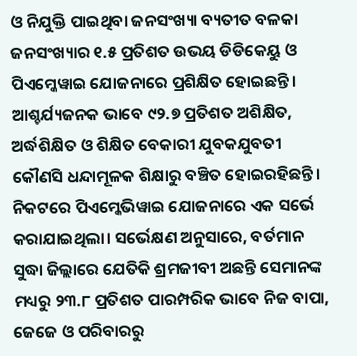ଓ ନିଯୁକ୍ତି ପାଇଥିବା ଜନସଂଖ୍ୟା ବ୍ୟତୀତ ବଳକା ଜନସଂଖ୍ୟାର ୧.୫ ପ୍ରତିଶତ ଉଭୟ ଡିଡିକେୟୁ ଓ ପିଏମ୍କେୱାଇ ଯୋଜନାରେ ପ୍ରଶିକ୍ଷିତ ହୋଇଛନ୍ତି। ଆଶ୍ଚର୍ଯ୍ୟଜନକ ଭାବେ ୯୨.୭ ପ୍ରତିଶତ ଅଶିକ୍ଷିତ, ଅର୍ଦ୍ଧଶିକ୍ଷିତ ଓ ଶିକ୍ଷିତ ବେକାରୀ ଯୁବକଯୁବତୀ କୌଣସି ଧନ୍ଦାମୂଳକ ଶିକ୍ଷାରୁ ବଞ୍ଚିତ ହୋଇରହିଛନ୍ତି।
ନିକଟରେ ପିଏମ୍କେଭିୱାଇ ଯୋଜନାରେ ଏକ ସର୍ଭେ କରାଯାଇଥିଲା। ସର୍ଭେକ୍ଷଣ ଅନୁସାରେ, ବର୍ତମାନ ସୁଦ୍ଧା ଜିଲ୍ଲାରେ ଯେତିକି ଶ୍ରମଜୀବୀ ଅଛନ୍ତି ସେମାନଙ୍କ ମଧ୍ୟରୁ ୨୩.୮ ପ୍ରତିଶତ ପାରମ୍ପରିକ ଭାବେ ନିଜ ବାପା, ଜେଜେ ଓ ପରିବାରରୁ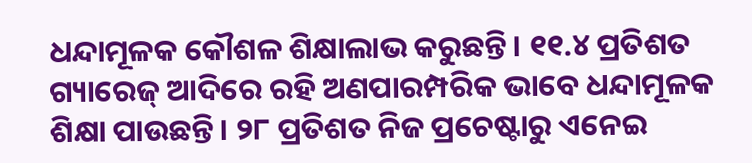ଧନ୍ଦାମୂଳକ କୌଶଳ ଶିକ୍ଷାଲାଭ କରୁଛନ୍ତି। ୧୧.୪ ପ୍ରତିଶତ ଗ୍ୟାରେଜ୍ ଆଦିରେ ରହି ଅଣପାରମ୍ପରିକ ଭାବେ ଧନ୍ଦାମୂଳକ ଶିକ୍ଷା ପାଉଛନ୍ତି। ୨୮ ପ୍ରତିଶତ ନିଜ ପ୍ରଚେଷ୍ଟାରୁ ଏନେଇ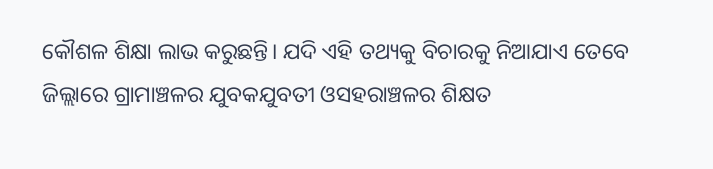କୌଶଳ ଶିକ୍ଷା ଲାଭ କରୁଛନ୍ତି। ଯଦି ଏହି ତଥ୍ୟକୁ ବିଚାରକୁ ନିଆଯାଏ ତେବେ ଜିଲ୍ଲାରେ ଗ୍ରାମାଞ୍ଚଳର ଯୁବକଯୁବତୀ ଓସହରାଞ୍ଚଳର ଶିକ୍ଷତ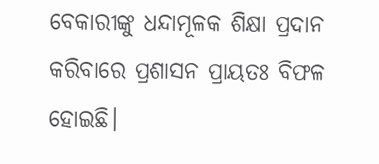ବେକାରୀଙ୍କୁ ଧନ୍ଦାମୂଳକ ଶିକ୍ଷା ପ୍ରଦାନ କରିବାରେ ପ୍ରଶାସନ ପ୍ରାୟତଃ ବିଫଳ ହୋଇଛି।